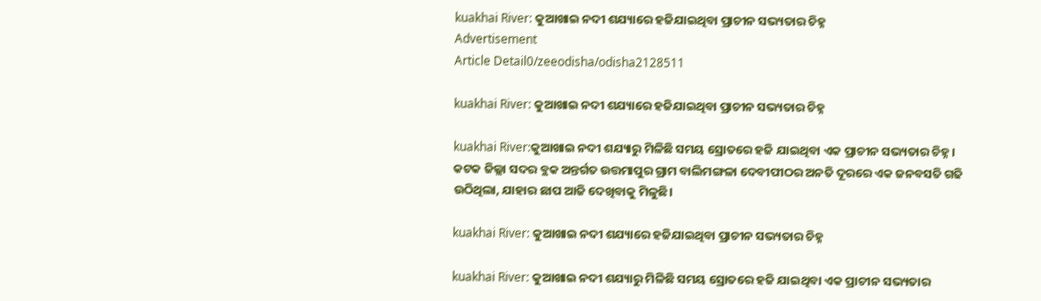kuakhai River: କୁଆଖାଇ ନଦୀ ଶଯ୍ୟାରେ ହଜିଯାଇଥିବା ପ୍ରାଚୀନ ସଭ୍ୟତାର ଚିହ୍ନ
Advertisement
Article Detail0/zeeodisha/odisha2128511

kuakhai River: କୁଆଖାଇ ନଦୀ ଶଯ୍ୟାରେ ହଜିଯାଇଥିବା ପ୍ରାଚୀନ ସଭ୍ୟତାର ଚିହ୍ନ

kuakhai River:କୁଆଖାଇ ନଦୀ ଶଯ୍ୟାରୁ ମିଳିଛି ସମୟ ସ୍ରୋତରେ ହଜି ଯାଇଥିବା ଏକ ପ୍ରାଚୀନ ସଭ୍ୟତାର ଚିହ୍ନ। କଟକ ଜିଲ୍ଲା ସଦର ବ୍ଲକ ଅନ୍ତର୍ଗତ ଉତ୍ତମାପୁର ଗ୍ରାମ ବାଲିମଙ୍ଗଳା ଦେବୀପୀଠର ଅନତି ଦୂରରେ ଏକ ଜନବସତି ଗଢି ଉଠିଥିଲା, ଯାହାର ଛାପ ଆଜି ଦେଖିବାକୁ ମିଳୁଛି।

kuakhai River: କୁଆଖାଇ ନଦୀ ଶଯ୍ୟାରେ ହଜିଯାଇଥିବା ପ୍ରାଚୀନ ସଭ୍ୟତାର ଚିହ୍ନ

kuakhai River: କୁଆଖାଇ ନଦୀ ଶଯ୍ୟାରୁ ମିଳିଛି ସମୟ ସ୍ରୋତରେ ହଜି ଯାଇଥିବା ଏକ ପ୍ରାଚୀନ ସଭ୍ୟତାର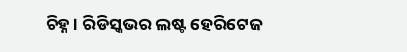ଚିହ୍ନ। ରିଡିସ୍କଭର ଲଷ୍ଟ ହେରିଟେଜ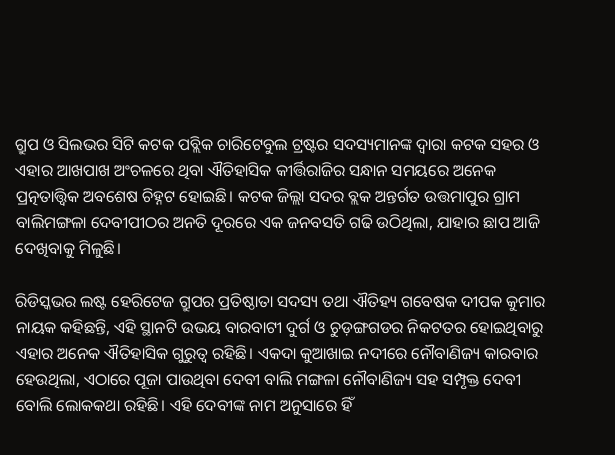ଗ୍ରୁପ ଓ ସିଲଭର ସିଟି କଟକ ପବ୍ଲିକ ଚାରିଟେବୁଲ ଟ୍ରଷ୍ଟର ସଦସ୍ୟମାନଙ୍କ ଦ୍ୱାରା କଟକ ସହର ଓ ଏହାର ଆଖପାଖ ଅଂଚଳରେ ଥିବା ଐତିହାସିକ କୀର୍ତ୍ତିରାଜିର ସନ୍ଧାନ ସମୟରେ ଅନେକ ପ୍ରତ୍ନତାତ୍ତ୍ୱିକ ଅବଶେଷ ଚିହ୍ନଟ ହୋଇଛି। କଟକ ଜିଲ୍ଲା ସଦର ବ୍ଲକ ଅନ୍ତର୍ଗତ ଉତ୍ତମାପୁର ଗ୍ରାମ ବାଲିମଙ୍ଗଳା ଦେବୀପୀଠର ଅନତି ଦୂରରେ ଏକ ଜନବସତି ଗଢି ଉଠିଥିଲା, ଯାହାର ଛାପ ଆଜି ଦେଖିବାକୁ ମିଳୁଛି।

ରିଡିସ୍କଭର ଲଷ୍ଟ ହେରିଟେଜ ଗ୍ରୁପର ପ୍ରତିଷ୍ଠାତା ସଦସ୍ୟ ତଥା ଐତିହ୍ୟ ଗବେଷକ ଦୀପକ କୁମାର ନାୟକ କହିଛନ୍ତି, ଏହି ସ୍ଥାନଟି ଉଭୟ ବାରବାଟୀ ଦୁର୍ଗ ଓ ଚୁଡ଼ଙ୍ଗଗଡର ନିକଟତର ହୋଇଥିବାରୁ ଏହାର ଅନେକ ଐତିହାସିକ ଗୁରୁତ୍ୱ ରହିଛି। ଏକଦା କୁଆଖାଇ ନଦୀରେ ନୌବାଣିଜ୍ୟ କାରବାର ହେଉଥିଲା, ଏଠାରେ ପୂଜା ପାଉଥିବା ଦେବୀ ବାଲି ମଙ୍ଗଳା ନୌବାଣିଜ୍ୟ ସହ ସମ୍ପୃକ୍ତ ଦେବୀ ବୋଲି ଲୋକକଥା ରହିଛି। ଏହି ଦେବୀଙ୍କ ନାମ ଅନୁସାରେ ହିଁ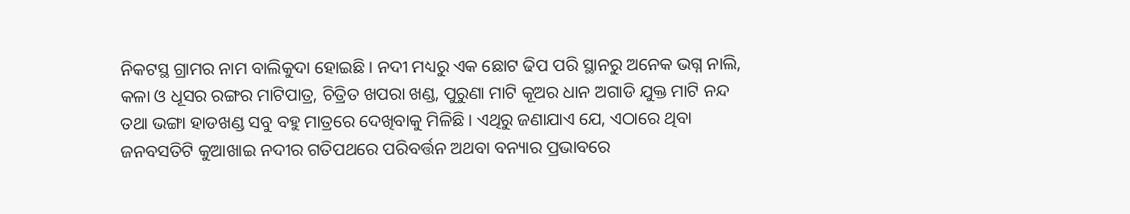ନିକଟସ୍ଥ ଗ୍ରାମର ନାମ ବାଲିକୁଦା ହୋଇଛି। ନଦୀ ମଧ୍ୟରୁ ଏକ ଛୋଟ ଢିପ ପରି ସ୍ଥାନରୁ ଅନେକ ଭଗ୍ନ ନାଲି, କଳା ଓ ଧୂସର ରଙ୍ଗର ମାଟିପାତ୍ର, ଚିତ୍ରିତ ଖପରା ଖଣ୍ଡ, ପୁରୁଣା ମାଟି କୂଅର ଧାନ ଅଗାଡି ଯୁକ୍ତ ମାଟି ନନ୍ଦ ତଥା ଭଙ୍ଗା ହାଡଖଣ୍ଡ ସବୁ ବହୁ ମାତ୍ରରେ ଦେଖିବାକୁ ମିଳିଛି। ଏଥିରୁ ଜଣାଯାଏ ଯେ, ଏଠାରେ ଥିବା ଜନବସତିଟି କୁଆଖାଇ ନଦୀର ଗତିପଥରେ ପରିବର୍ତ୍ତନ ଅଥବା ବନ୍ୟାର ପ୍ରଭାବରେ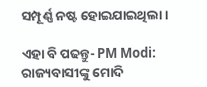ସମ୍ପୂର୍ଣ୍ଣ ନଷ୍ଟ ହୋଇଯାଇଥିଲା।

ଏହା ବି ପଢନ୍ତୁ- PM Modi: ରାଜ୍ୟବାସୀଙ୍କୁ ମୋଦି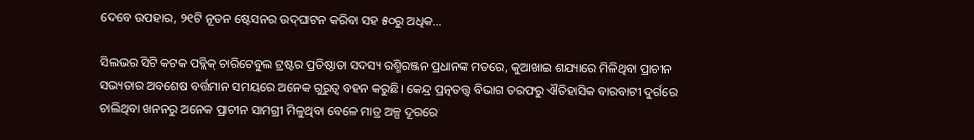ଦେବେ ଉପହାର, ୨୧ଟି ନୂତନ ଷ୍ଟେସନର ଉଦ୍‍ଘାଟନ କରିବା ସହ ୫୦ରୁ ଅଧିକ...

ସିଲଭର ସିଟି କଟକ ପବ୍ଲିକ୍ ଚାରିଟେବୁଲ ଟ୍ରଷ୍ଟର ପ୍ରତିଷ୍ଠାତା ସଦସ୍ୟ ରଶ୍ମିରଞ୍ଜନ ପ୍ରଧାନଙ୍କ ମତରେ, କୁଆଖାଇ ଶଯ୍ୟାରେ ମିଳିଥିବା ପ୍ରାଚୀନ ସଭ୍ୟତାର ଅବଶେଷ ବର୍ତ୍ତମାନ ସମୟରେ ଅନେକ ଗୁରୁତ୍ୱ ବହନ କରୁଛି। କେନ୍ଦ୍ର ପ୍ରତ୍ନତତ୍ତ୍ୱ ବିଭାଗ ତରଫରୁ ଐତିହାସିକ ବାରବାଟୀ ଦୁର୍ଗରେ ଚାଲିଥିବା ଖନନରୁ ଅନେକ ପ୍ରାଚୀନ ସାମଗ୍ରୀ ମିଳୁଥିବା ବେଳେ ମାତ୍ର ଅଳ୍ପ ଦୂରରେ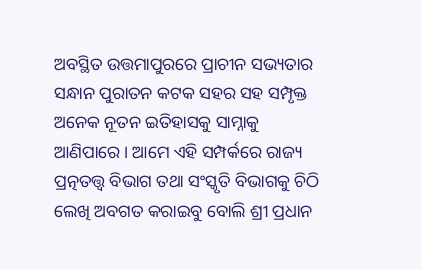ଅବସ୍ଥିତ ଉତ୍ତମାପୁରରେ ପ୍ରାଚୀନ ସଭ୍ୟତାର ସନ୍ଧାନ ପୁରାତନ କଟକ ସହର ସହ ସମ୍ପୃକ୍ତ ଅନେକ ନୂତନ ଇତିହାସକୁ ସାମ୍ନାକୁ ଆଣିପାରେ। ଆମେ ଏହି ସମ୍ପର୍କରେ ରାଜ୍ୟ ପ୍ରତ୍ନତତ୍ତ୍ୱ ବିଭାଗ ତଥା ସଂସ୍କୃତି ବିଭାଗକୁ ଚିଠି ଲେଖି ଅବଗତ କରାଇବୁ ବୋଲି ଶ୍ରୀ ପ୍ରଧାନ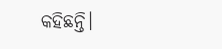କହିଛନ୍ତି।